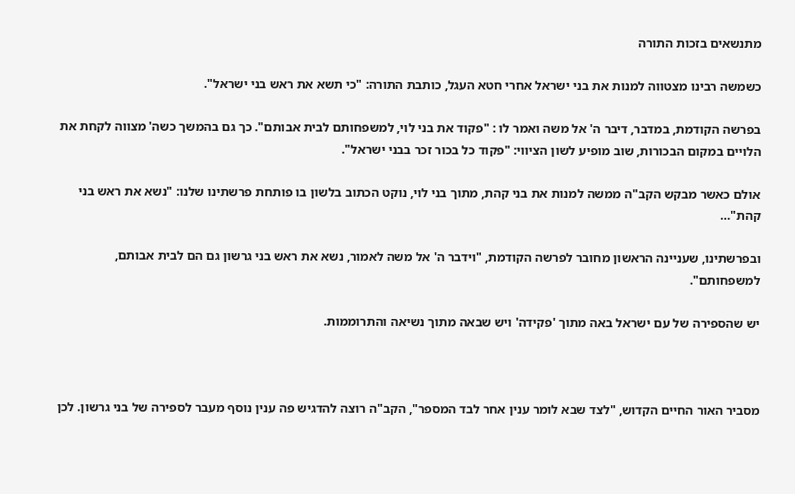מתנשאים בזכות התורה

כשמשה רבינו מצטווה למנות את בני ישראל אחרי חטא העגל, כותבת התורה: "כי תשא את ראש בני ישראל".

בפרשה הקודמת, במדבר, דיבר ה' אל משה ואמר לו : "פקוד את בני לוי, למשפחותם לבית אבותם". כך גם בהמשך כשה' מצווה לקחת את הלויים במקום הבכורות, שוב מופיע לשון הציווי: "פקוד כל בכור זכר בבני ישראל".

אולם כאשר מבקש הקב"ה ממשה למנות את בני קהת, מתוך בני לוי, נוקט הכתוב בלשון בו פותחת פרשתינו שלנו: "נשא את ראש בני קהת"…

ובפרשתינו, שעניינה הראשון מחובר לפרשה הקודמת, "וידבר ה' אל משה לאמור, נשא את ראש בני גרשון גם הם לבית אבותם, למשפחותם".

יש שהספירה של עם ישראל באה מתוך 'פקידה' ויש שבאה מתוך נשיאה והתרוממות.



מסביר האור החיים הקדוש, "לצד שבא לומר ענין אחר לבד המספר", הקב"ה רוצה להדגיש פה ענין נוסף מעבר לספירה של בני גרשון. לכן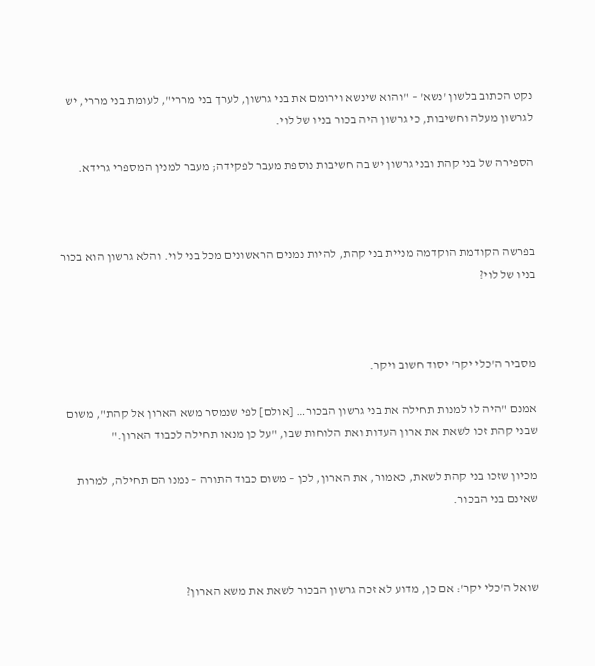נקט הכתוב בלשון 'נשא' – "והוא שינשא וירומם את בני גרשון, לערך בני מררי", לעומת בני מררי, יש לגרשון מעלה וחשיבות, כי גרשון היה בכור בניו של לוי.

הספירה של בני קהת ובני גרשון יש בה חשיבות נוספת מעבר לפקידה; מעבר למנין המספרי גרידא.



בפרשה הקודמת הוקדמה מניית בני קהת, להיות נמנים הראשונים מכל בני לוי. והלא גרשון הוא בכור בניו של לוי?



מסביר ה'כלי יקר' יסוד חשוב ויקר.

אמנם "היה לו למנות תחילה את בני גרשון הבכור… [אולם] לפי שנמסר משא הארון אל קהת", משום שבני קהת זכו לשאת את ארון העדות ואת הלוחות שבו, "על כן מנאו תחילה לכבוד הארון."

מכיון שזכו בני קהת לשאת, כאמור, את הארון, לכן – משום כבוד התורה – נמנו הם תחילה, למרות שאינם בני הבכור.



שואל ה'כלי יקר': אם כן, מדוע לא זכה גרשון הבכור לשאת את משא הארון?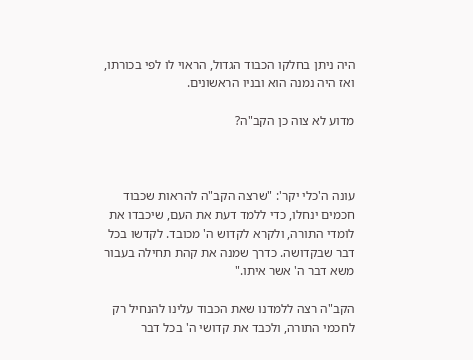היה ניתן בחלקו הכבוד הגדול, הראוי לו לפי בכורתו, ואז היה נמנה הוא ובניו הראשונים.

מדוע לא צוה כן הקב"ה?



עונה ה'כלי יקר': "שרצה הקב"ה להראות שכבוד חכמים ינחלו, כדי ללמד דעת את העם, שיכבדו את לומדי התורה, ולקרא לקדוש ה' מכובד. לקדשו בכל דבר שבקדושה. כדרך שמנה את קהת תחילה בעבור משא דבר ה' אשר איתו."

הקב"ה רצה ללמדנו שאת הכבוד עלינו להנחיל רק לחכמי התורה, ולכבד את קדושי ה' בכל דבר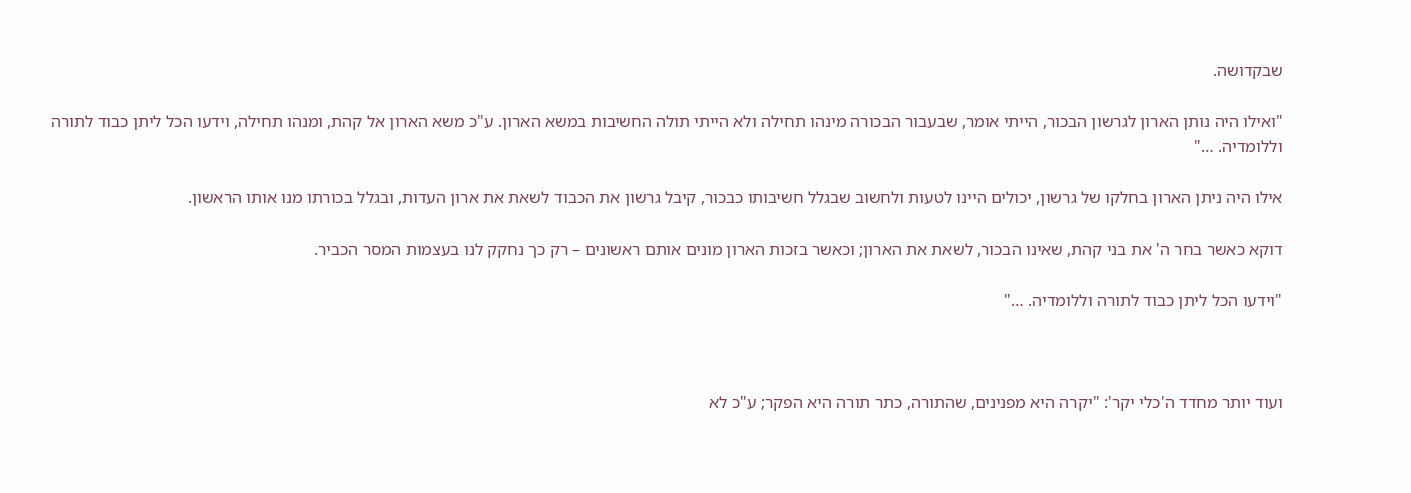שבקדושה.

"ואילו היה נותן הארון לגרשון הבכור, הייתי אומר, שבעבור הבכורה מינהו תחילה ולא הייתי תולה החשיבות במשא הארון. ע"כ משא הארון אל קהת, ומנהו תחילה, וידעו הכל ליתן כבוד לתורה וללומדיה. …"

אילו היה ניתן הארון בחלקו של גרשון, יכולים היינו לטעות ולחשוב שבגלל חשיבותו כבכור, קיבל גרשון את הכבוד לשאת את ארון העדות, ובגלל בכורתו מנו אותו הראשון.

דוקא כאשר בחר ה' את בני קהת, שאינו הבכור, לשאת את הארון; וכאשר בזכות הארון מונים אותם ראשונים – רק כך נחקק לנו בעצמות המסר הכביר.

"וידעו הכל ליתן כבוד לתורה וללומדיה. …"



ועוד יותר מחדד ה'כלי יקר': "יקרה היא מפנינים, שהתורה, כתר תורה היא הפקר; ע"כ לא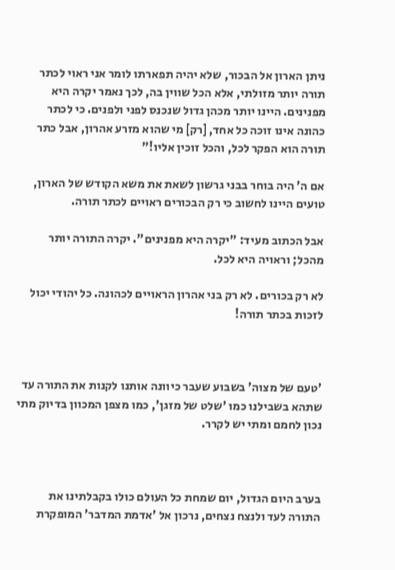ניתן הארון אל הבכור, שלא יהיה תפארתו לומר אני ראוי לכתר תורה יותר מזולתי, אלא הכל שווין בה, לכך נאמר יקרה היא מפנינים. היינו יותר מכהן גדול שנכנס לפני ולפנים. כי לכתר כהונה אינו זוכה כל אחד, [רק] מי שהוא מזרע אהרון, אבל כתר תורה הוא הפקר לכל, והכל זוכין אליו!"

אם ה' היה בוחר בבני גרשון לשאת את משא הקודש של הארון, טועים היינו לחשוב כי רק הבכורים ראויים לכתר תורה.

אבל הכתוב מעיד: "יקרה היא מפנינים". יקרה התורה יותר מהכל; וראויה היא לכל.

לא רק בכורים. לא רק בני אהרון הראויים לכהונה. כל יהודי יכול לזכות בכתר תורה!



'טעם של מצוה' בשבוע שעבר כיוונה אותנו לקנות את התורה עד שתהא בשבילנו כמו 'שלט של מזגן', כמו מצפן המכוון בדיוק מתי נכון לחמם ומתי יש לקרר.



בערב היום הגדול, יום שמחת כל העולם כולו בקבלתינו את התורה לעד ולנצח נצחים, נרכון אל 'אדמת המדבר' המופקרת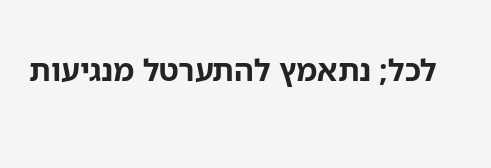לכל; נתאמץ להתערטל מנגיעות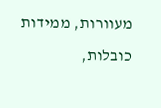מעוורות, ממידות כובלות,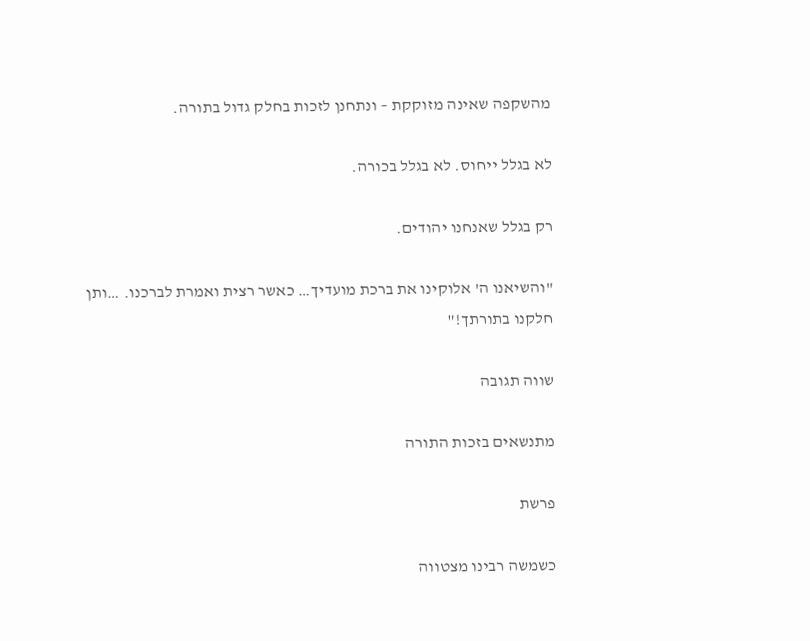מהשקפה שאינה מזוקקת – ונתחנן לזכות בחלק גדול בתורה.

לא בגלל ייחוס. לא בגלל בכורה.

רק בגלל שאנחנו יהודים.

"והשיאנו ה' אלוקינו את ברכת מועדיך… כאשר רצית ואמרת לברכנו. …ותן חלקנו בתורתך!"

שווה תגובה

מתנשאים בזכות התורה

פרשת

כשמשה רבינו מצטווה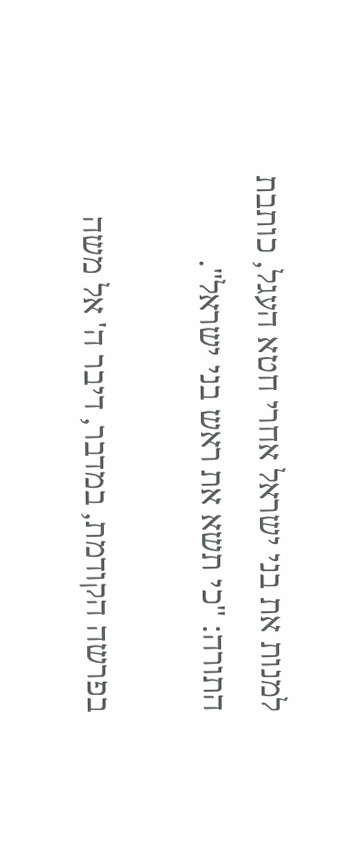למנות את בני ישראל אחרי חטא העגל, כותבת התורה: "כי תשא את ראש בני ישראל".

בפרשה הקודמת, במדבר, דיבר ה' אל משה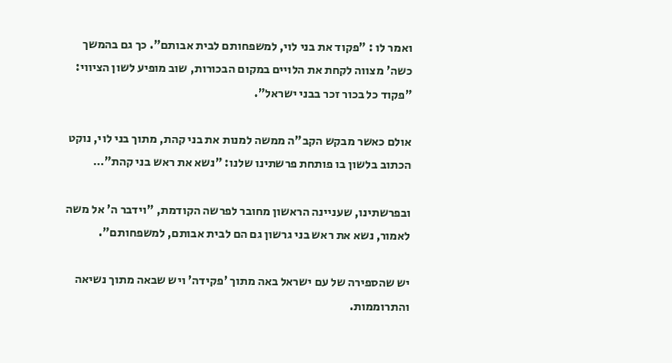ואמר לו : "פקוד את בני לוי, למשפחותם לבית אבותם". כך גם בהמשך כשה' מצווה לקחת את הלויים במקום הבכורות, שוב מופיע לשון הציווי: "פקוד כל בכור זכר בבני ישראל".

אולם כאשר מבקש הקב"ה ממשה למנות את בני קהת, מתוך בני לוי, נוקט הכתוב בלשון בו פותחת פרשתינו שלנו: "נשא את ראש בני קהת"…

ובפרשתינו, שעניינה הראשון מחובר לפרשה הקודמת, "וידבר ה' אל משה לאמור, נשא את ראש בני גרשון גם הם לבית אבותם, למשפחותם".

יש שהספירה של עם ישראל באה מתוך 'פקידה' ויש שבאה מתוך נשיאה והתרוממות.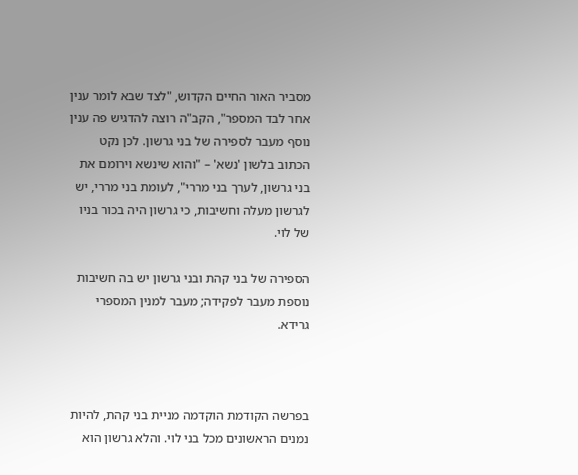מסביר האור החיים הקדוש, "לצד שבא לומר ענין אחר לבד המספר", הקב"ה רוצה להדגיש פה ענין נוסף מעבר לספירה של בני גרשון. לכן נקט הכתוב בלשון 'נשא' – "והוא שינשא וירומם את בני גרשון, לערך בני מררי", לעומת בני מררי, יש לגרשון מעלה וחשיבות, כי גרשון היה בכור בניו של לוי.

הספירה של בני קהת ובני גרשון יש בה חשיבות נוספת מעבר לפקידה; מעבר למנין המספרי גרידא.



בפרשה הקודמת הוקדמה מניית בני קהת, להיות נמנים הראשונים מכל בני לוי. והלא גרשון הוא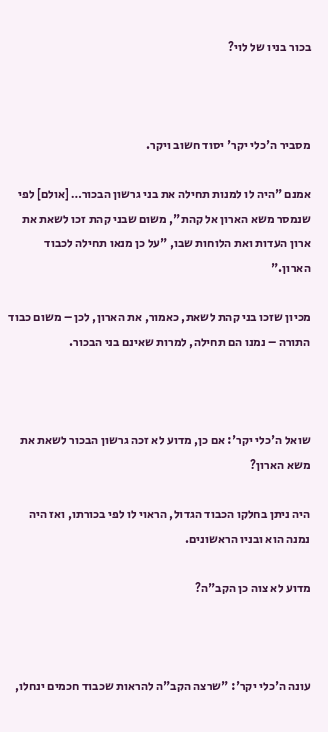בכור בניו של לוי?



מסביר ה'כלי יקר' יסוד חשוב ויקר.

אמנם "היה לו למנות תחילה את בני גרשון הבכור… [אולם] לפי שנמסר משא הארון אל קהת", משום שבני קהת זכו לשאת את ארון העדות ואת הלוחות שבו, "על כן מנאו תחילה לכבוד הארון."

מכיון שזכו בני קהת לשאת, כאמור, את הארון, לכן – משום כבוד התורה – נמנו הם תחילה, למרות שאינם בני הבכור.



שואל ה'כלי יקר': אם כן, מדוע לא זכה גרשון הבכור לשאת את משא הארון?

היה ניתן בחלקו הכבוד הגדול, הראוי לו לפי בכורתו, ואז היה נמנה הוא ובניו הראשונים.

מדוע לא צוה כן הקב"ה?



עונה ה'כלי יקר': "שרצה הקב"ה להראות שכבוד חכמים ינחלו,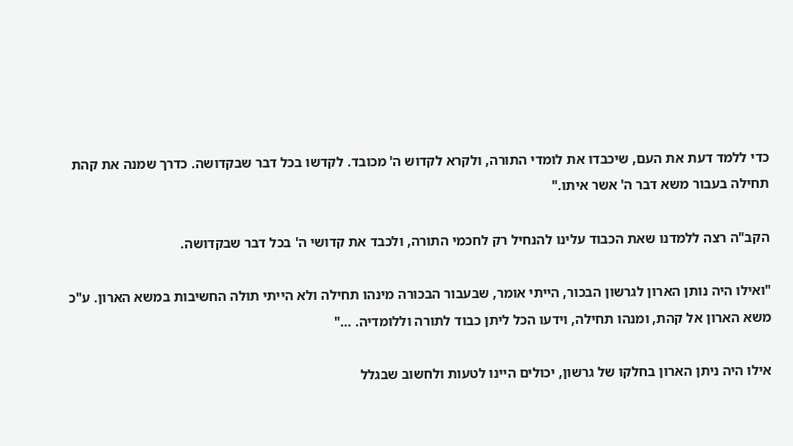כדי ללמד דעת את העם, שיכבדו את לומדי התורה, ולקרא לקדוש ה' מכובד. לקדשו בכל דבר שבקדושה. כדרך שמנה את קהת תחילה בעבור משא דבר ה' אשר איתו."

הקב"ה רצה ללמדנו שאת הכבוד עלינו להנחיל רק לחכמי התורה, ולכבד את קדושי ה' בכל דבר שבקדושה.

"ואילו היה נותן הארון לגרשון הבכור, הייתי אומר, שבעבור הבכורה מינהו תחילה ולא הייתי תולה החשיבות במשא הארון. ע"כ משא הארון אל קהת, ומנהו תחילה, וידעו הכל ליתן כבוד לתורה וללומדיה. …"

אילו היה ניתן הארון בחלקו של גרשון, יכולים היינו לטעות ולחשוב שבגלל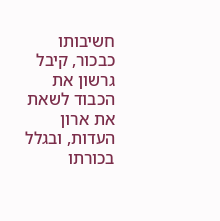חשיבותו כבכור, קיבל גרשון את הכבוד לשאת את ארון העדות, ובגלל בכורתו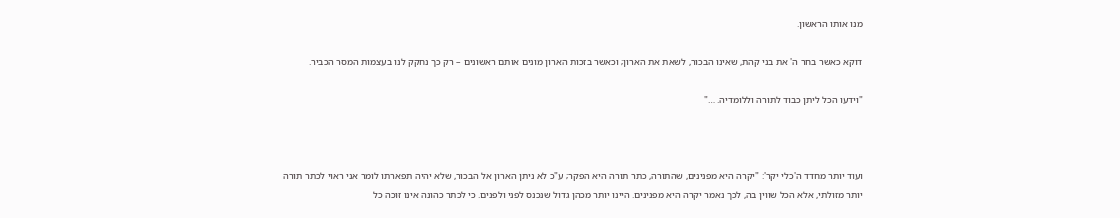מנו אותו הראשון.

דוקא כאשר בחר ה' את בני קהת, שאינו הבכור, לשאת את הארון; וכאשר בזכות הארון מונים אותם ראשונים – רק כך נחקק לנו בעצמות המסר הכביר.

"וידעו הכל ליתן כבוד לתורה וללומדיה. …"



ועוד יותר מחדד ה'כלי יקר': "יקרה היא מפנינים, שהתורה, כתר תורה היא הפקר; ע"כ לא ניתן הארון אל הבכור, שלא יהיה תפארתו לומר אני ראוי לכתר תורה יותר מזולתי, אלא הכל שווין בה, לכך נאמר יקרה היא מפנינים. היינו יותר מכהן גדול שנכנס לפני ולפנים. כי לכתר כהונה אינו זוכה כל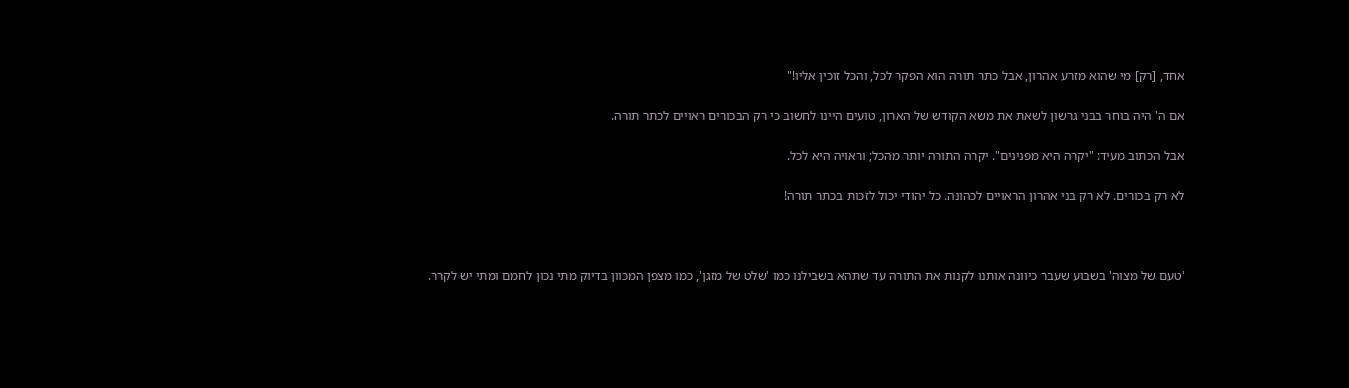אחד, [רק] מי שהוא מזרע אהרון, אבל כתר תורה הוא הפקר לכל, והכל זוכין אליו!"

אם ה' היה בוחר בבני גרשון לשאת את משא הקודש של הארון, טועים היינו לחשוב כי רק הבכורים ראויים לכתר תורה.

אבל הכתוב מעיד: "יקרה היא מפנינים". יקרה התורה יותר מהכל; וראויה היא לכל.

לא רק בכורים. לא רק בני אהרון הראויים לכהונה. כל יהודי יכול לזכות בכתר תורה!



'טעם של מצוה' בשבוע שעבר כיוונה אותנו לקנות את התורה עד שתהא בשבילנו כמו 'שלט של מזגן', כמו מצפן המכוון בדיוק מתי נכון לחמם ומתי יש לקרר.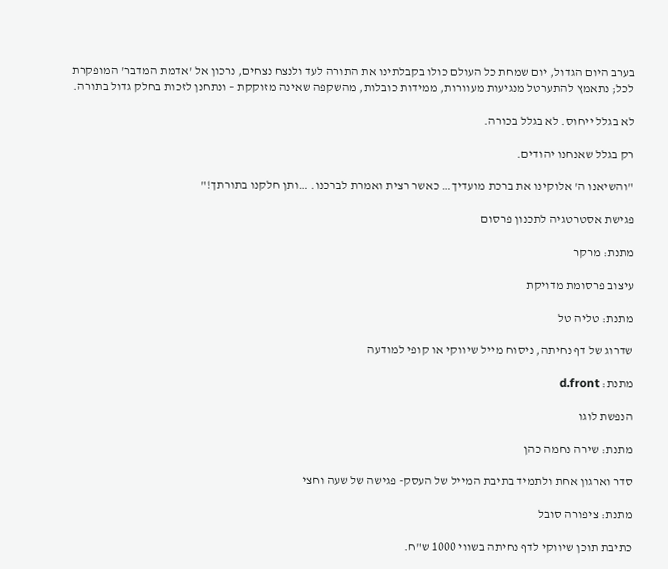בערב היום הגדול, יום שמחת כל העולם כולו בקבלתינו את התורה לעד ולנצח נצחים, נרכון אל 'אדמת המדבר' המופקרת לכל; נתאמץ להתערטל מנגיעות מעוורות, ממידות כובלות, מהשקפה שאינה מזוקקת – ונתחנן לזכות בחלק גדול בתורה.

לא בגלל ייחוס. לא בגלל בכורה.

רק בגלל שאנחנו יהודים.

"והשיאנו ה' אלוקינו את ברכת מועדיך… כאשר רצית ואמרת לברכנו. …ותן חלקנו בתורתך!"

פגישת אסטרטגיה לתכנון פרסום

מתנת: מרקר

עיצוב פרסומת מדויקת

מתנת: טליה טל

שדרוג של דף נחיתה, ניסוח מייל שיווקי או קופי למודעה

מתנת: d.front

הנפשת לוגו

מתנת: שירה נחמה כהן

סדר וארגון אחת ולתמיד בתיבת המייל של העסק- פגישה של שעה וחצי

מתנת: ציפורה סובל

כתיבת תוכן שיווקי לדף נחיתה בשווי 1000 ש"ח.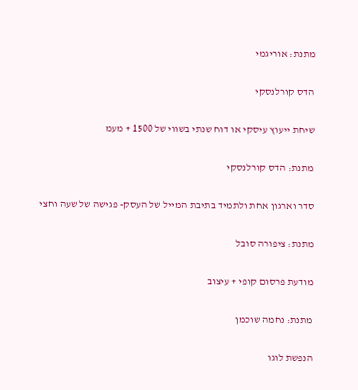מתנת: אוריגמי

הדס קורלנסקי

שיחת ייעוץ עיסקי או דוח שנתי בשווי של 1500 + מעמ

מתנת: הדס קורלנסקי

סדר וארגון אחת ולתמיד בתיבת המייל של העסק- פגישה של שעה וחצי

מתנת: ציפורה סובל

מודעת פרסום קופי + עיצוב

מתנת: נחמה שוכמן

הנפשת לוגו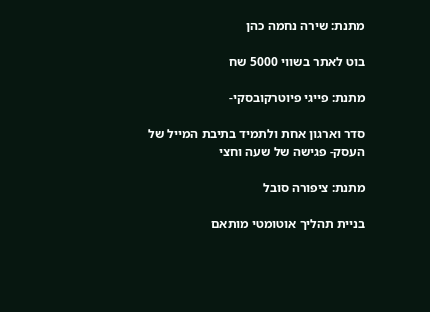מתנת: שירה נחמה כהן

בוט לאתר בשווי 5000 שח

מתנת: פייגי פיוטרקובסקי-

סדר וארגון אחת ולתמיד בתיבת המייל של העסק- פגישה של שעה וחצי

מתנת: ציפורה סובל

בניית תהליך אוטומטי מותאם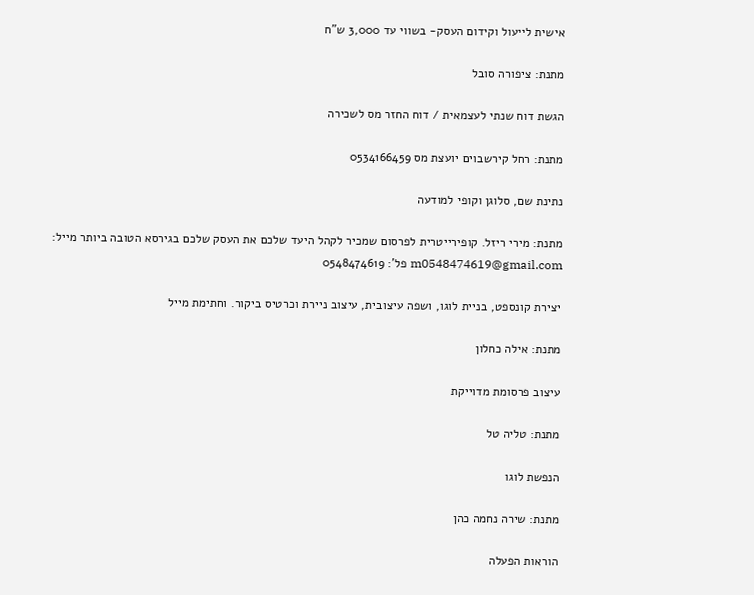אישית לייעול וקידום העסק- בשווי עד 3,000 ש"ח

מתנת: ציפורה סובל

הגשת דוח שנתי לעצמאית / דוח החזר מס לשכירה

מתנת: רחל קירשבוים יועצת מס 0534166459

נתינת שם, סלוגן וקופי למודעה

מתנת: מירי ריזל. קופירייטרית לפרסום שמכיר לקהל היעד שלכם את העסק שלכם בגירסא הטובה ביותר מייל: m0548474619@gmail.com פל': 0548474619

יצירת קונספט, בניית לוגו, ושפה עיצובית, עיצוב ניירת וכרטיס ביקור. וחתימת מייל

מתנת: אילה כחלון

עיצוב פרסומת מדוייקת

מתנת: טליה טל

הנפשת לוגו

מתנת: שירה נחמה כהן

הוראות הפעלה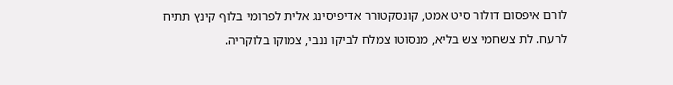לורם איפסום דולור סיט אמט, קונסקטורר אדיפיסינג אלית לפרומי בלוף קינץ תתיח לרעח. לת צשחמי צש בליא, מנסוטו צמלח לביקו ננבי, צמוקו בלוקריה.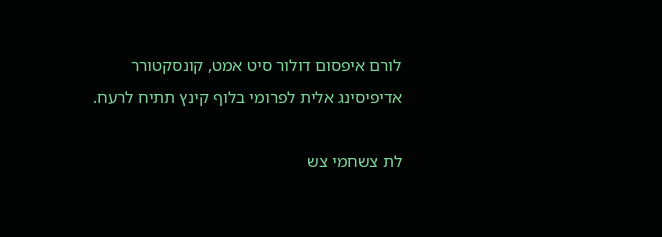לורם איפסום דולור סיט אמט, קונסקטורר אדיפיסינג אלית לפרומי בלוף קינץ תתיח לרעח.

לת צשחמי צש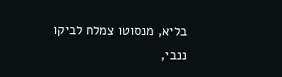בליא, מנסוטו צמלח לביקו ננבי,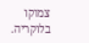צמוקו בלוקריה.